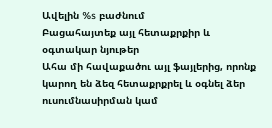Ավելին %s բաժնում
Բացահայտեք այլ հետաքրքիր և օգտակար նյութեր
Ահա մի հավաքածու այլ ֆայլերից, որոնք կարող են ձեզ հետաքրքրել և օգնել ձեր ուսումնասիրման կամ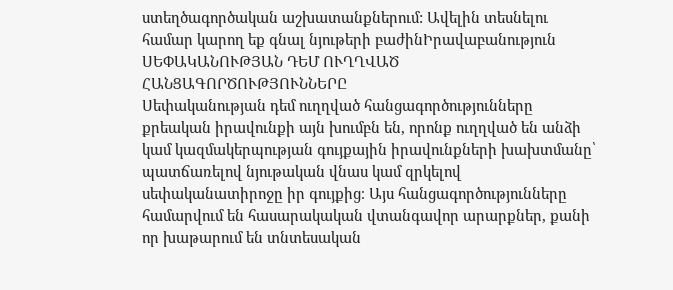ստեղծագործական աշխատանքներում: Ավելին տեսնելու համար կարող եք գնալ նյութերի բաժինԻրավաբանություն
ՍԵՓԱԿԱՆՈՒԹՅԱՆ ԴԵՄ ՈՒՂՂՎԱԾ ՀԱՆՑԱԳՈՐԾՈՒԹՅՈՒՆՆԵՐԸ
Սեփականության դեմ ուղղված հանցագործությունները քրեական իրավունքի այն խումբն են, որոնք ուղղված են անձի կամ կազմակերպության գույքային իրավունքների խախտմանը՝ պատճառելով նյութական վնաս կամ զրկելով սեփականատիրոջը իր գույքից։ Այս հանցագործությունները համարվում են հասարակական վտանգավոր արարքներ, քանի որ խաթարում են տնտեսական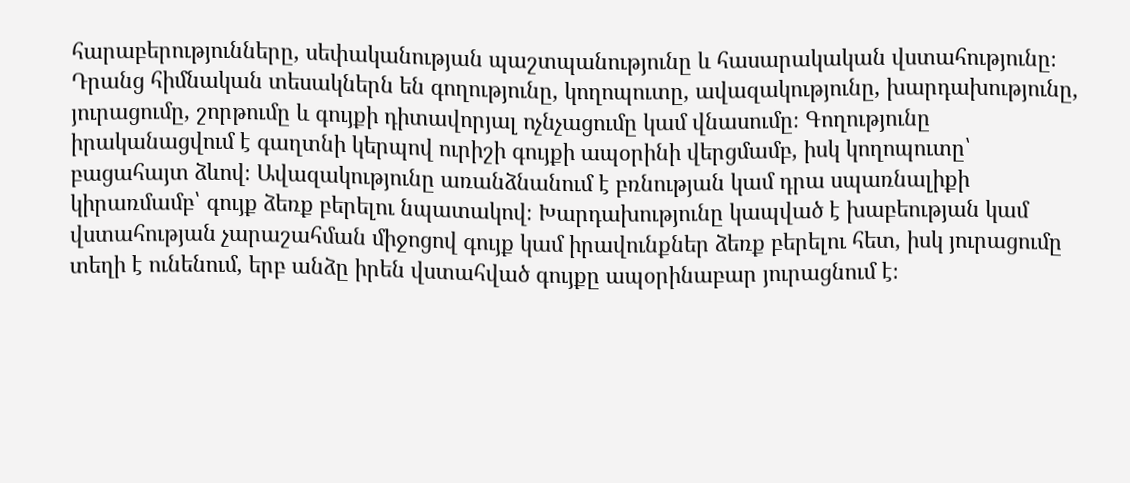հարաբերությունները, սեփականության պաշտպանությունը և հասարակական վստահությունը։ Դրանց հիմնական տեսակներն են գողությունը, կողոպուտը, ավազակությունը, խարդախությունը, յուրացումը, շորթումը և գույքի դիտավորյալ ոչնչացումը կամ վնասումը։ Գողությունը իրականացվում է գաղտնի կերպով ուրիշի գույքի ապօրինի վերցմամբ, իսկ կողոպուտը՝ բացահայտ ձևով։ Ավազակությունը առանձնանում է բռնության կամ դրա սպառնալիքի կիրառմամբ՝ գույք ձեռք բերելու նպատակով։ Խարդախությունը կապված է խաբեության կամ վստահության չարաշահման միջոցով գույք կամ իրավունքներ ձեռք բերելու հետ, իսկ յուրացումը տեղի է ունենում, երբ անձը իրեն վստահված գույքը ապօրինաբար յուրացնում է։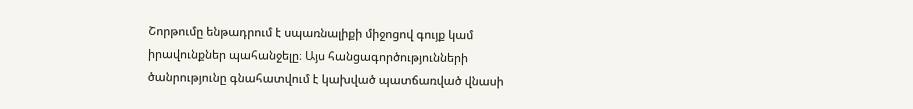Շորթումը ենթադրում է սպառնալիքի միջոցով գույք կամ իրավունքներ պահանջելը։ Այս հանցագործությունների ծանրությունը գնահատվում է կախված պատճառված վնասի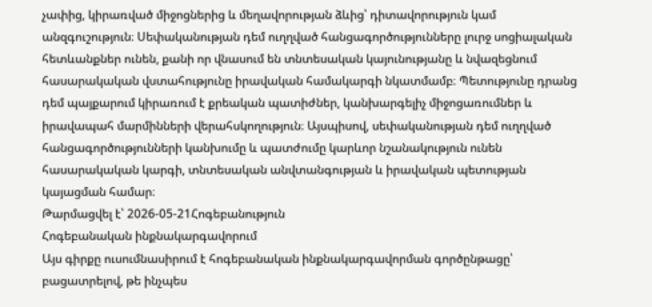չափից, կիրառված միջոցներից և մեղավորության ձևից՝ դիտավորություն կամ անզգուշություն։ Սեփականության դեմ ուղղված հանցագործությունները լուրջ սոցիալական հետևանքներ ունեն, քանի որ վնասում են տնտեսական կայունությանը և նվազեցնում հասարակական վստահությունը իրավական համակարգի նկատմամբ։ Պետությունը դրանց դեմ պայքարում կիրառում է քրեական պատիժներ, կանխարգելիչ միջոցառումներ և իրավապահ մարմինների վերահսկողություն։ Այսպիսով, սեփականության դեմ ուղղված հանցագործությունների կանխումը և պատժումը կարևոր նշանակություն ունեն հասարակական կարգի, տնտեսական անվտանգության և իրավական պետության կայացման համար։
Թարմացվել է՝ 2026-05-21Հոգեբանություն
Հոգեբանական ինքնակարգավորում
Այս գիրքը ուսումնասիրում է հոգեբանական ինքնակարգավորման գործընթացը՝ բացատրելով, թե ինչպես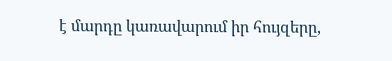է մարդը կառավարում իր հույզերը,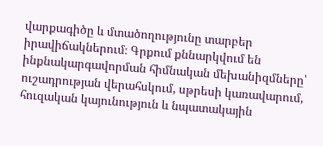վարքագիծը և մտածողությունը տարբեր իրավիճակներում։ Գրքում քննարկվում են ինքնակարգավորման հիմնական մեխանիզմները՝ ուշադրության վերահսկում, սթրեսի կառավարում, հուզական կայունություն և նպատակային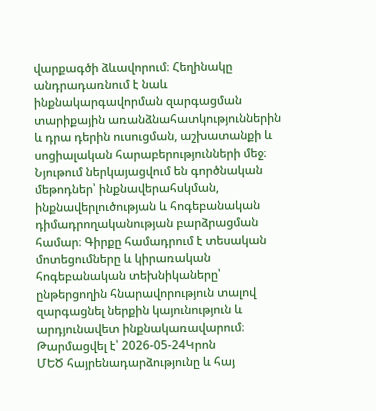վարքագծի ձևավորում։ Հեղինակը անդրադառնում է նաև ինքնակարգավորման զարգացման տարիքային առանձնահատկություններին և դրա դերին ուսուցման, աշխատանքի և սոցիալական հարաբերությունների մեջ։ Նյութում ներկայացվում են գործնական մեթոդներ՝ ինքնավերահսկման, ինքնավերլուծության և հոգեբանական դիմադրողականության բարձրացման համար։ Գիրքը համադրում է տեսական մոտեցումները և կիրառական հոգեբանական տեխնիկաները՝ ընթերցողին հնարավորություն տալով զարգացնել ներքին կայունություն և արդյունավետ ինքնակառավարում։
Թարմացվել է՝ 2026-05-24Կրոն
ՄԵԾ հայրենադարձությունը և հայ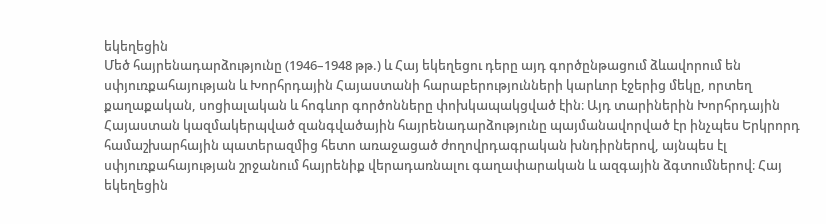եկեղեցին
Մեծ հայրենադարձությունը (1946–1948 թթ.) և Հայ եկեղեցու դերը այդ գործընթացում ձևավորում են սփյուռքահայության և Խորհրդային Հայաստանի հարաբերությունների կարևոր էջերից մեկը, որտեղ քաղաքական, սոցիալական և հոգևոր գործոնները փոխկապակցված էին։ Այդ տարիներին Խորհրդային Հայաստան կազմակերպված զանգվածային հայրենադարձությունը պայմանավորված էր ինչպես Երկրորդ համաշխարհային պատերազմից հետո առաջացած ժողովրդագրական խնդիրներով, այնպես էլ սփյուռքահայության շրջանում հայրենիք վերադառնալու գաղափարական և ազգային ձգտումներով։ Հայ եկեղեցին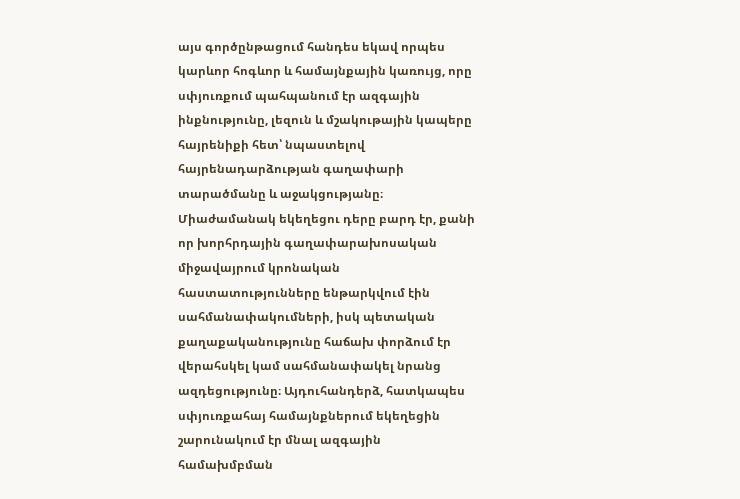այս գործընթացում հանդես եկավ որպես կարևոր հոգևոր և համայնքային կառույց, որը սփյուռքում պահպանում էր ազգային ինքնությունը, լեզուն և մշակութային կապերը հայրենիքի հետ՝ նպաստելով հայրենադարձության գաղափարի տարածմանը և աջակցությանը։ Միաժամանակ եկեղեցու դերը բարդ էր, քանի որ խորհրդային գաղափարախոսական միջավայրում կրոնական հաստատությունները ենթարկվում էին սահմանափակումների, իսկ պետական քաղաքականությունը հաճախ փորձում էր վերահսկել կամ սահմանափակել նրանց ազդեցությունը։ Այդուհանդերձ, հատկապես սփյուռքահայ համայնքներում եկեղեցին շարունակում էր մնալ ազգային համախմբման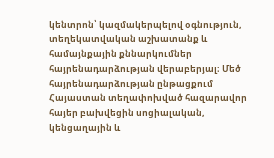կենտրոն՝ կազմակերպելով օգնություն, տեղեկատվական աշխատանք և համայնքային քննարկումներ հայրենադարձության վերաբերյալ։ Մեծ հայրենադարձության ընթացքում Հայաստան տեղափոխված հազարավոր հայեր բախվեցին սոցիալական, կենցաղային և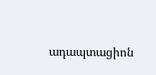ադապտացիոն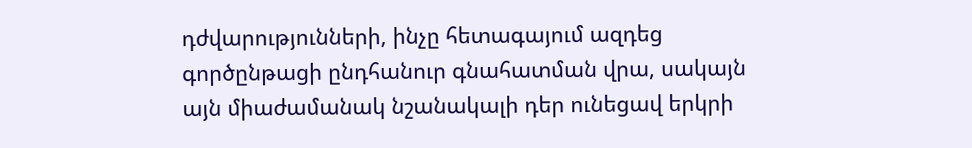դժվարությունների, ինչը հետագայում ազդեց գործընթացի ընդհանուր գնահատման վրա, սակայն այն միաժամանակ նշանակալի դեր ունեցավ երկրի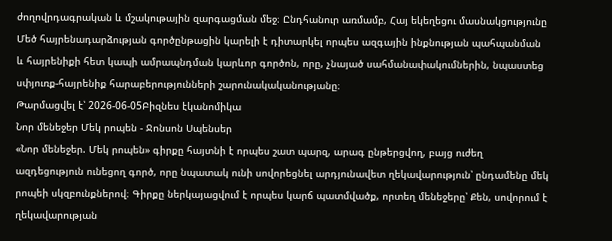ժողովրդագրական և մշակութային զարգացման մեջ։ Ընդհանուր առմամբ, Հայ եկեղեցու մասնակցությունը Մեծ հայրենադարձության գործընթացին կարելի է դիտարկել որպես ազգային ինքնության պահպանման և հայրենիքի հետ կապի ամրապնդման կարևոր գործոն, որը, չնայած սահմանափակումներին, նպաստեց սփյուռք-հայրենիք հարաբերությունների շարունակականությանը։
Թարմացվել է՝ 2026-06-05Բիզնես էկանոմիկա
Նոր մենեջեր Մեկ րոպեն - Ջոնսոն Սպենսեր
«Նոր մենեջեր. Մեկ րոպեն» գիրքը հայտնի է որպես շատ պարզ, արագ ընթերցվող, բայց ուժեղ ազդեցություն ունեցող գործ, որը նպատակ ունի սովորեցնել արդյունավետ ղեկավարություն՝ ընդամենը մեկ րոպեի սկզբունքներով։ Գիրքը ներկայացվում է որպես կարճ պատմվածք, որտեղ մենեջերը՝ Քեն, սովորում է ղեկավարության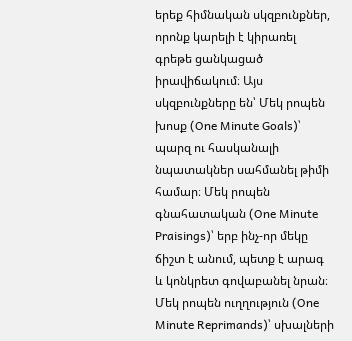երեք հիմնական սկզբունքներ, որոնք կարելի է կիրառել գրեթե ցանկացած իրավիճակում։ Այս սկզբունքները են՝ Մեկ րոպեն խոսք (One Minute Goals)՝ պարզ ու հասկանալի նպատակներ սահմանել թիմի համար։ Մեկ րոպեն գնահատական (One Minute Praisings)՝ երբ ինչ-որ մեկը ճիշտ է անում, պետք է արագ և կոնկրետ գովաբանել նրան։ Մեկ րոպեն ուղղություն (One Minute Reprimands)՝ սխալների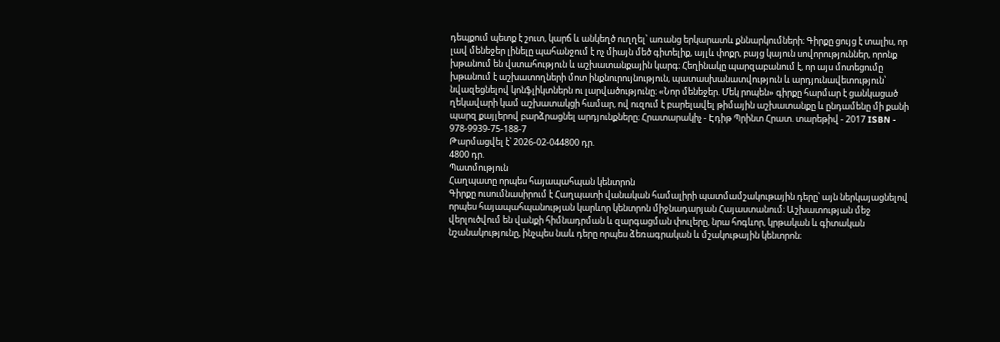դեպքում պետք է շուտ, կարճ և անկեղծ ուղղել՝ առանց երկարատև քննարկումների։ Գիրքը ցույց է տալիս, որ լավ մենեջեր լինելը պահանջում է ոչ միայն մեծ գիտելիք, այլև փոքր, բայց կայուն սովորություններ, որոնք խթանում են վստահություն և աշխատանքային կարգ։ Հեղինակը պարզաբանում է, որ այս մոտեցումը խթանում է աշխատողների մոտ ինքնուրույնություն, պատասխանատվություն և արդյունավետություն՝ նվազեցնելով կոնֆլիկտներն ու լարվածությունը։ «Նոր մենեջեր. Մեկ րոպեն» գիրքը հարմար է ցանկացած ղեկավարի կամ աշխատակցի համար, ով ուզում է բարելավել թիմային աշխատանքը և ընդամենը մի քանի պարզ քայլերով բարձրացնել արդյունքները։ Հրատարակիչ - Էդիթ Պրինտ Հրատ. տարեթիվ - 2017 ISBN - 978-9939-75-188-7
Թարմացվել է՝ 2026-02-044800 դր.
4800 դր.
Պատմություն
Հաղպատը որպես հայապահպան կենտրոն
Գիրքը ուսումնասիրում է Հաղպատի վանական համալիրի պատմամշակութային դերը՝ այն ներկայացնելով որպես հայապահպանության կարևոր կենտրոն միջնադարյան Հայաստանում։ Աշխատության մեջ վերլուծվում են վանքի հիմնադրման և զարգացման փուլերը, նրա հոգևոր, կրթական և գիտական նշանակությունը, ինչպես նաև դերը որպես ձեռագրական և մշակութային կենտրոն։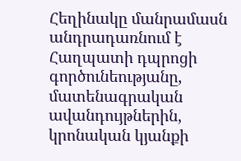Հեղինակը մանրամասն անդրադառնում է Հաղպատի դպրոցի գործունեությանը, մատենագրական ավանդույթներին, կրոնական կյանքի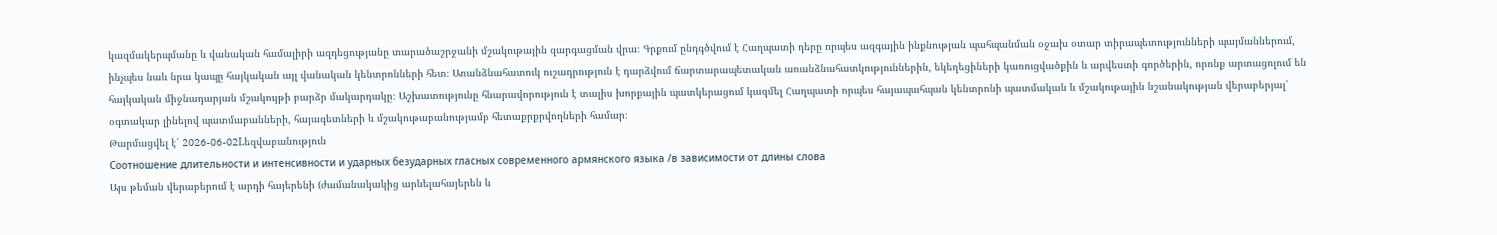կազմակերպմանը և վանական համալիրի ազդեցությանը տարածաշրջանի մշակութային զարգացման վրա։ Գրքում ընդգծվում է Հաղպատի դերը որպես ազգային ինքնության պահպանման օջախ օտար տիրապետությունների պայմաններում, ինչպես նաև նրա կապը հայկական այլ վանական կենտրոնների հետ։ Առանձնահատուկ ուշադրություն է դարձվում ճարտարապետական առանձնահատկություններին, եկեղեցիների կառուցվածքին և արվեստի գործերին, որոնք արտացոլում են հայկական միջնադարյան մշակույթի բարձր մակարդակը։ Աշխատությունը հնարավորություն է տալիս խորքային պատկերացում կազմել Հաղպատի որպես հայապահպան կենտրոնի պատմական և մշակութային նշանակության վերաբերյալ՝ օգտակար լինելով պատմաբանների, հայագետների և մշակութաբանությամբ հետաքրքրվողների համար։
Թարմացվել է՝ 2026-06-02Lեզվաբանություն
Соотношение длительности и интенсивности и ударных безударных гласных современного армянского языка /в зависимости от длины слова
Այս թեման վերաբերում է արդի հայերենի (ժամանակակից արևելահայերեն և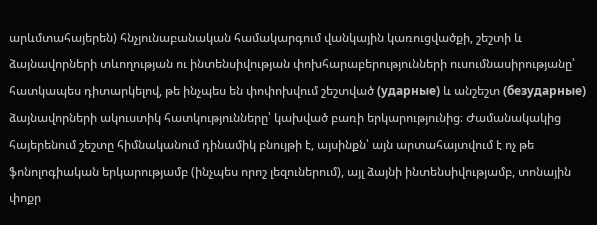արևմտահայերեն) հնչյունաբանական համակարգում վանկային կառուցվածքի, շեշտի և ձայնավորների տևողության ու ինտենսիվության փոխհարաբերությունների ուսումնասիրությանը՝ հատկապես դիտարկելով, թե ինչպես են փոփոխվում շեշտված (ударные) և անշեշտ (безударные) ձայնավորների ակուստիկ հատկությունները՝ կախված բառի երկարությունից։ Ժամանակակից հայերենում շեշտը հիմնականում դինամիկ բնույթի է, այսինքն՝ այն արտահայտվում է ոչ թե ֆոնոլոգիական երկարությամբ (ինչպես որոշ լեզուներում), այլ ձայնի ինտենսիվությամբ, տոնային փոքր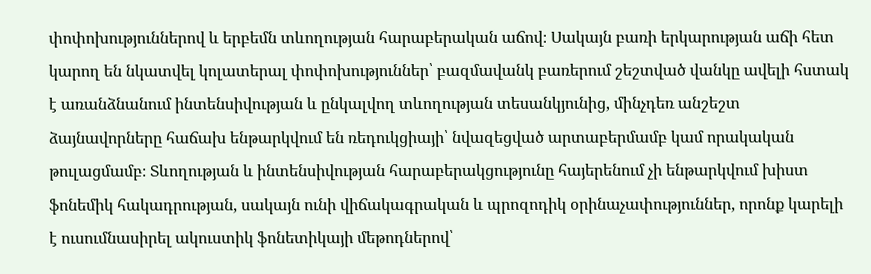փոփոխություններով և երբեմն տևողության հարաբերական աճով։ Սակայն բառի երկարության աճի հետ կարող են նկատվել կոլատերալ փոփոխություններ՝ բազմավանկ բառերում շեշտված վանկը ավելի հստակ է առանձնանում ինտենսիվության և ընկալվող տևողության տեսանկյունից, մինչդեռ անշեշտ ձայնավորները հաճախ ենթարկվում են ռեդուկցիայի՝ նվազեցված արտաբերմամբ կամ որակական թուլացմամբ։ Տևողության և ինտենսիվության հարաբերակցությունը հայերենում չի ենթարկվում խիստ ֆոնեմիկ հակադրության, սակայն ունի վիճակագրական և պրոզոդիկ օրինաչափություններ, որոնք կարելի է ուսումնասիրել ակուստիկ ֆոնետիկայի մեթոդներով՝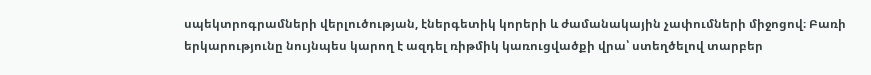սպեկտրոգրամների վերլուծության, էներգետիկ կորերի և ժամանակային չափումների միջոցով։ Բառի երկարությունը նույնպես կարող է ազդել ռիթմիկ կառուցվածքի վրա՝ ստեղծելով տարբեր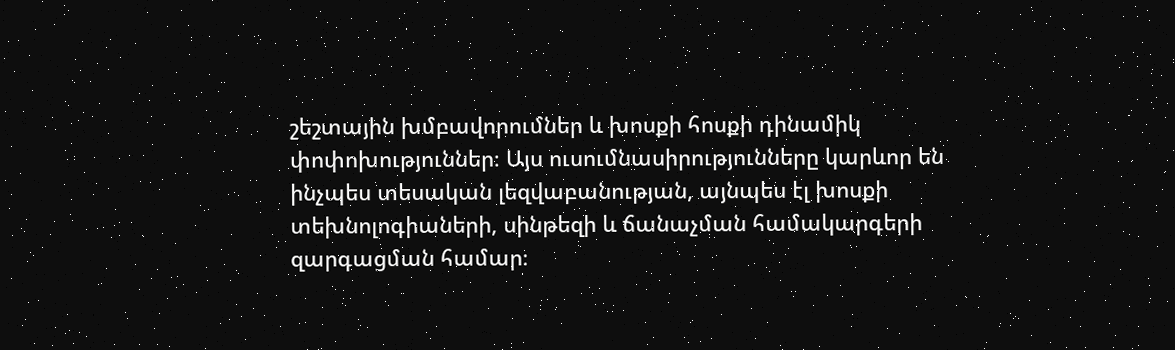շեշտային խմբավորումներ և խոսքի հոսքի դինամիկ փոփոխություններ։ Այս ուսումնասիրությունները կարևոր են ինչպես տեսական լեզվաբանության, այնպես էլ խոսքի տեխնոլոգիաների, սինթեզի և ճանաչման համակարգերի զարգացման համար։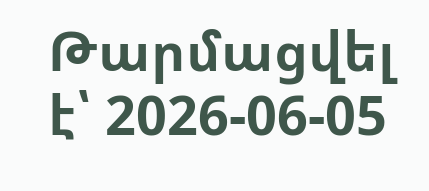Թարմացվել է՝ 2026-06-05